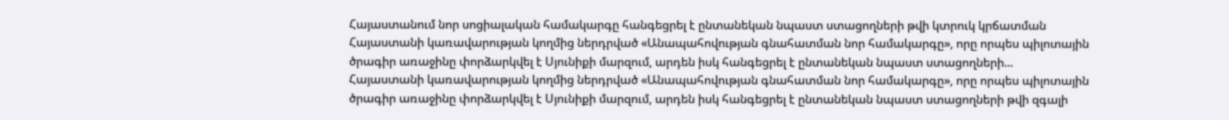Հայաստանում նոր սոցիալական համակարգը հանգեցրել է ընտանեկան նպաստ ստացողների թվի կտրուկ կրճատման
Հայաստանի կառավարության կողմից ներդրված «Անապահովության գնահատման նոր համակարգը», որը որպես պիլոտային ծրագիր առաջինը փորձարկվել է Սյունիքի մարզում, արդեն իսկ հանգեցրել է ընտանեկան նպաստ ստացողների...
Հայաստանի կառավարության կողմից ներդրված «Անապահովության գնահատման նոր համակարգը», որը որպես պիլոտային ծրագիր առաջինը փորձարկվել է Սյունիքի մարզում, արդեն իսկ հանգեցրել է ընտանեկան նպաստ ստացողների թվի զգալի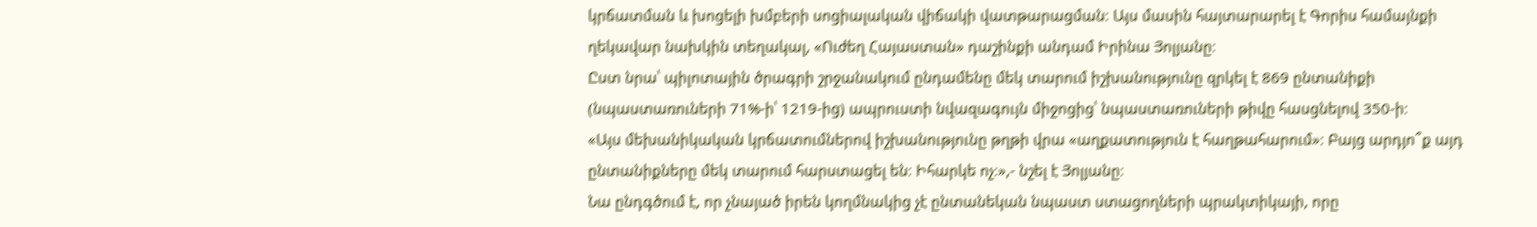կրճատման և խոցելի խմբերի սոցիալական վիճակի վատթարացման։ Այս մասին հայտարարել է Գորիս համայնքի ղեկավար նախկին տեղակալ, «Ուժեղ Հայաստան» դաշինքի անդամ Իրինա Յոլյանը։
Ըստ նրա՝ պիլոտային ծրագրի շրջանակում ընդամենը մեկ տարում իշխանությունը զրկել է 869 ընտանիքի (նպաստառուների 71%-ի՝ 1219-ից) ապրուստի նվազագույն միջոցից՝ նպաստառուների թիվը հասցնելով 350-ի։
«Այս մեխանիկական կրճատումներով իշխանությունը թղթի վրա «աղքատություն է հաղթահարում»։ Բայց արդյո՞ք այդ ընտանիքները մեկ տարում հարստացել են։ Իհարկե ոչ։»,- նշել է Յոլյանը։
Նա ընդգծում է, որ չնայած իրեն կողմնակից չէ ընտանեկան նպաստ ստացողների պրակտիկայի, որը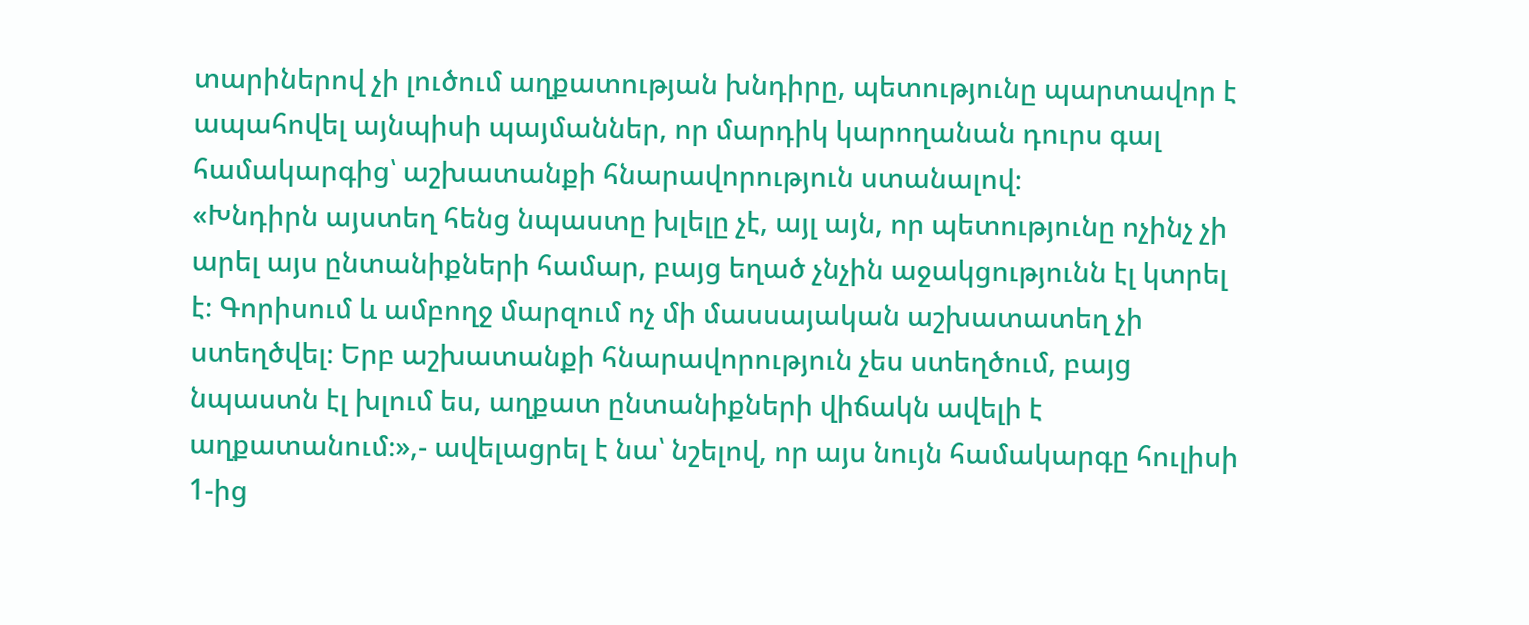տարիներով չի լուծում աղքատության խնդիրը, պետությունը պարտավոր է ապահովել այնպիսի պայմաններ, որ մարդիկ կարողանան դուրս գալ համակարգից՝ աշխատանքի հնարավորություն ստանալով։
«Խնդիրն այստեղ հենց նպաստը խլելը չէ, այլ այն, որ պետությունը ոչինչ չի արել այս ընտանիքների համար, բայց եղած չնչին աջակցությունն էլ կտրել է։ Գորիսում և ամբողջ մարզում ոչ մի մասսայական աշխատատեղ չի ստեղծվել։ Երբ աշխատանքի հնարավորություն չես ստեղծում, բայց նպաստն էլ խլում ես, աղքատ ընտանիքների վիճակն ավելի է աղքատանում։»,- ավելացրել է նա՝ նշելով, որ այս նույն համակարգը հուլիսի 1-ից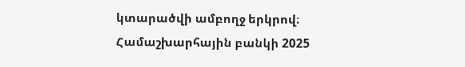կտարածվի ամբողջ երկրով։
Համաշխարհային բանկի 2025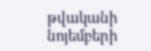թվականի նոյեմբերի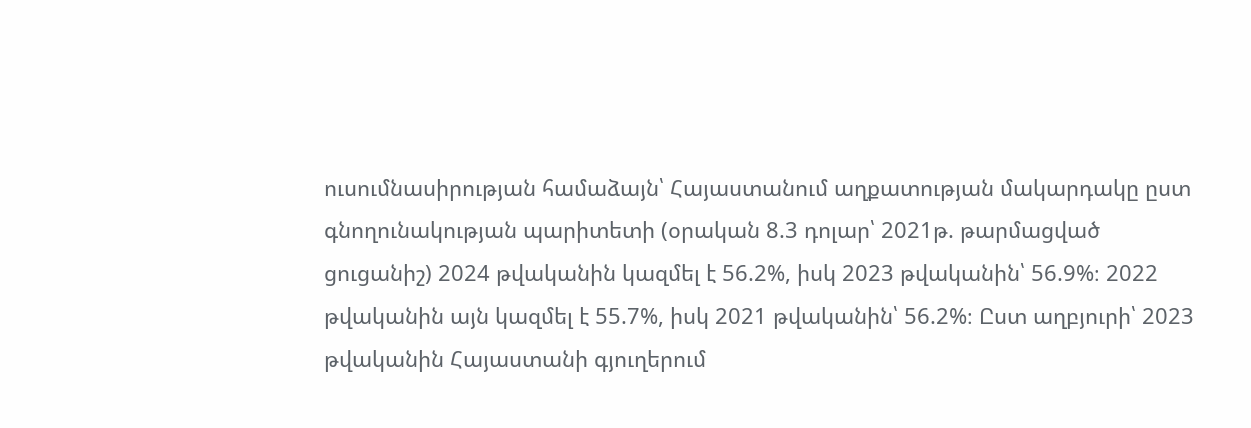ուսումնասիրության համաձայն՝ Հայաստանում աղքատության մակարդակը ըստ գնողունակության պարիտետի (օրական 8.3 դոլար՝ 2021թ. թարմացված ցուցանիշ) 2024 թվականին կազմել է 56.2%, իսկ 2023 թվականին՝ 56.9%։ 2022 թվականին այն կազմել է 55.7%, իսկ 2021 թվականին՝ 56.2%։ Ըստ աղբյուրի՝ 2023 թվականին Հայաստանի գյուղերում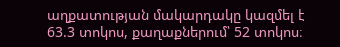աղքատության մակարդակը կազմել է 63.3 տոկոս, քաղաքներում՝ 52 տոկոս։